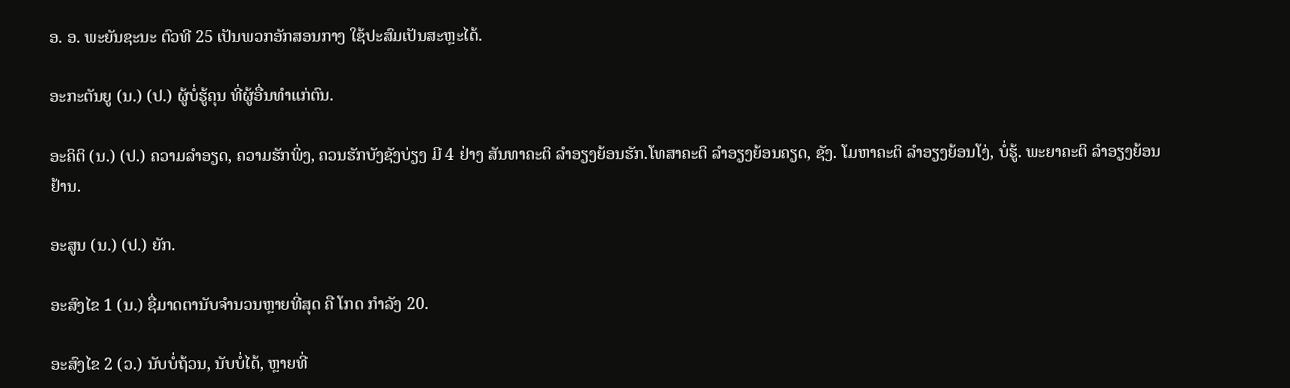ອ. ອ. ພະຍັນຊະນະ ຕົວທີ 25 ເປັນພວກອັກສອນກາງ ໃຊ້ປະສົມເປັນສະຫຼະໄດ້.

ອະກະຕັນຍູ (ນ.) (ປ.) ຜູ້ບໍ່ຮູ້ຄຸນ ທີ່ຜູ້ອື່ນທໍາແກ່ຕົນ.

ອະຄິຕິ (ນ.) (ປ.) ຄວາມລໍາອຽດ, ຄວາມຮັກພິ່ງ, ຄວນຮັກບັງຊັງບ່ຽງ ມີ 4 ຢ່າງ ສັນທາຄະຕິ ລໍາອຽງຍ້ອນຮັກ.ໂທສາຄະຕິ ລໍາອຽງຍ້ອນຄຽດ, ຊັງ. ໂມຫາຄະຕິ ລໍາອຽງຍ້ອນໂງ່, ບໍ່ຮູ້. ພະຍາຄະຕິ ລໍາອຽງຍ້ອນຢ້ານ.

ອະສູນ (ນ.) (ປ.) ຍັກ.

ອະສົງໄຂ 1 (ນ.) ຊື່ມາດຕານັບຈໍານວນຫຼາຍທີ່ສຸດ ຄື ໂກດ ກໍາລັງ 20.

ອະສົງໄຂ 2 (ວ.) ນັບບໍ່ຖ້ວນ, ນັບບໍ່ໄດ້, ຫຼາຍທີ່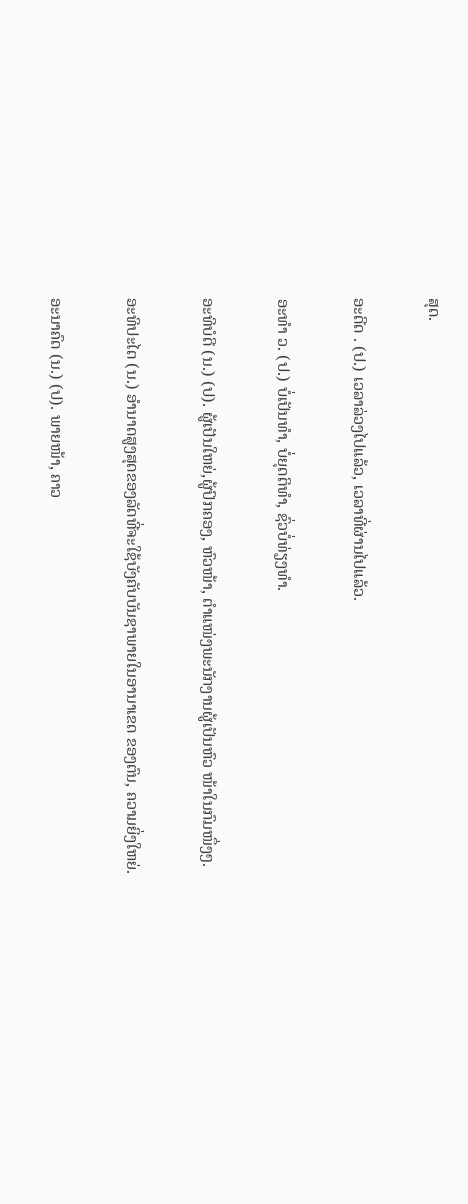ສຸດ.

ອະດີດ . (ປ.) ເວລາລ່ວງໄປແລ້ວ, ເວລາທີ່ຜ່ານໄປແລ້ວ.

ອະທໍາ ວ. (ປ.) ບໍ່ເປັນທໍາ, ບໍ່ຍຸດຕິທໍາ, ຊົ່ວບໍ່ທ່ຽງທໍາ.

ອະທິບໍດີ (ນ.) (ປ). ຜູ້ເປັນໃຫຍ່,ຜູ້ປົກຄອງ, ຫົວໜ້າ, ຕໍາແໜ່ງພະນັກງານຜູ້ເປັນຫົວ ໜ້າໃນກົມໜຶ່ງໆ.

ອະທິປະໄຕ (ນ.) ອໍານາດສູງສຸດຂອງລັດທີ່ຈະໃຊ້ບັງຄັບບັນຊາພາຍໃນອານາເຂດ ຂອງຕົນ, ຄວາມຍິ່ງໃຫຍ່.

ອະນາຄົດ (ນ.) (ປ). ພາຍໜ້າ, ຄາວ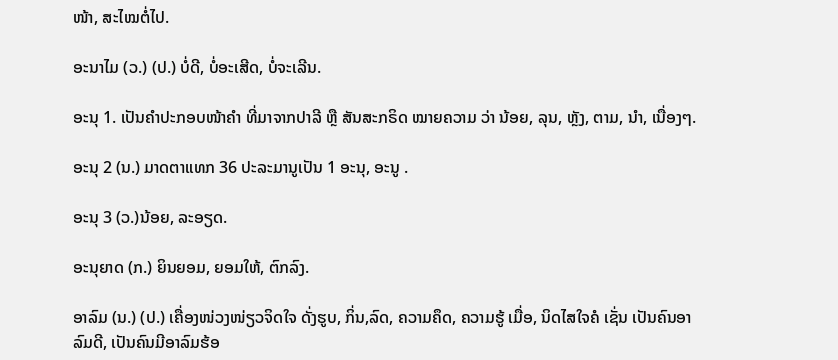ໜ້າ, ສະໄໝຕໍ່ໄປ.

ອະນາໄມ (ວ.) (ປ.) ບໍ່ດີ, ບໍ່ອະເສີດ, ບໍ່ຈະເລີນ.

ອະນຸ 1. ເປັນຄຳປະກອບໜ້າຄຳ ທີ່ມາຈາກປາລີ ຫຼື ສັນສະກຣິດ ໝາຍຄວາມ ວ່າ ນ້ອຍ, ລຸນ, ຫຼັງ, ຕາມ, ນໍາ, ເນື່ອງໆ.

ອະນຸ 2 (ນ.) ມາດຕາແທກ 36 ປະລະມານູເປັນ 1 ອະນຸ, ອະນູ .

ອະນຸ 3 (ວ.)ນ້ອຍ, ລະອຽດ.

ອະນຸຍາດ (ກ.) ຍິນຍອມ, ຍອມໃຫ້, ຕົກລົງ.

ອາລົມ (ນ.) (ປ.) ເຄື່ອງໜ່ວງໜ່ຽວຈິດໃຈ ດັ່ງຮູບ, ກິ່ນ,ລົດ, ຄວາມຄຶດ, ຄວາມຮູ້ ເມື່ອ, ນິດໄສໃຈຄໍ ເຊັ່ນ ເປັນຄົນອາລົມດີ, ເປັນຄົນມີອາລົມຮ້ອ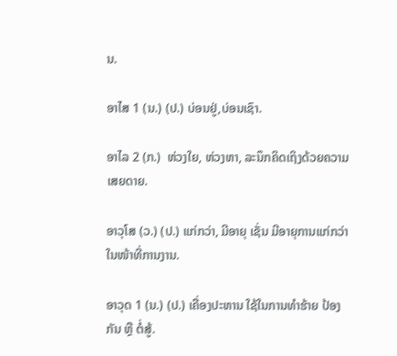ນ.

ອາໄສ 1 (ນ.) (ປ.) ບ່ອນຢູ່,ບ່ອນເຊົາ.

ອາໄລ 2 (ກ.)  ຫ່ວງໃຍ, ຫ່ວງຫາ, ລະນຶກຄິດເຖິງດ້ວຍຄວາມເສຍດາຍ.

ອາວຸໂສ (ວ.) (ປ.) ແກ່ກວ່າ, ມີອາຍຸ ເຊັ່ນ ມີອາຍຸການແກ່ກວ່າ ໃນໜ້າທີ່ການງານ.

ອາວຸດ 1 (ນ.) (ປ.) ເຄື່ອງປະຫານ ໃຊ້ໃນການທໍາຮ້າຍ ປ້ອງກັນ ຫຼື ຕໍ່ສູ້.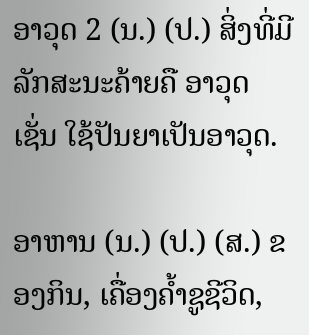ອາວຸດ 2 (ນ.) (ປ.) ສິ່ງທີ່ມີລັກສະນະຄ້າຍຄື ອາວຸດ ເຊັ່ນ ໃຊ້ປັນຍາເປັນອາວຸດ.

ອາຫານ (ນ.) (ປ.) (ສ.) ຂອງກິນ, ເຄື່ອງຄໍ້າຊູຊີວິດ,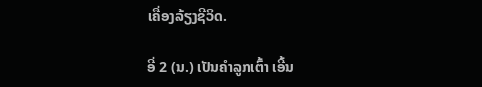ເຄື່ອງລ້ຽງຊີວິດ.

ອີ່ 2 (ນ.) ເປັນຄໍາລູກເຕົ້າ ເອີ້ນ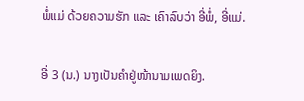ພໍ່ແມ່ ດ້ວຍຄວາມຮັກ ແລະ ເຄົາລົບວ່າ ອີ່ພໍ່, ອີ່ແມ່.

ອີ່ 3 (ນ.) ນາງເປັນຄໍາຢູ່ໜ້ານາມເພດຍິງ.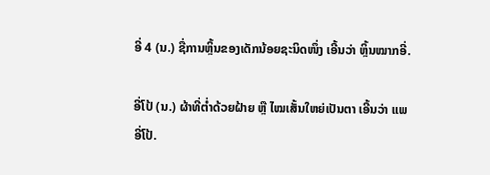ອີ່ 4 (ນ.) ຊື່ການຫຼິ້ນຂອງເດັກນ້ອຍຊະນິດໜຶ່ງ ເອີ້ນວ່າ ຫຼິ້ນໝາກອີ່.

ອີ່ໂປ້ (ນ.) ຜ້າທີ່ຕ່ຳດ້ວຍຝ້າຍ ຫຼື ໄໝເສັ້ນໃຫຍ່ເປັນຕາ ເອີ້ນວ່າ ແພອີ່ໂປ້.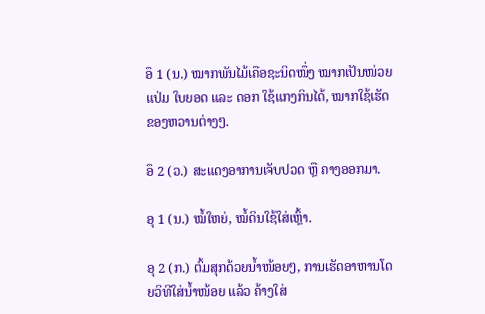ອຶ 1 (ນ.) ໝາກພັນໄມ້ເຄືອຊະນິດໜຶ່ງ ໝາກເປັນໜ່ວຍແປ່ມ ໃບຍອດ ແລະ ດອກ ໃຊ້ແກງກິນໄດ້, ໝາກໃຊ້ເຮັດຂອງຫວານຕ່າງໆ.

ອຶ 2 (ວ.) ສະແດງອາການເຈັບປວດ ຫຼື ຄາງອອກມາ.

ອຸ 1 (ນ.) ໝໍ້ໃຫຍ່, ໝໍ້ດິນໃຊ້ໃສ່ເຫຼົ້າ.

ອຸ 2 (ກ.) ຕົ້ມສຸກດ້ວຍນໍ້າໜ້ອຍໆ, ການເຮັດອາຫານໂດຍວິທີໃສ່ນໍ້າໜ້ອຍ ແລ້ວ ຄ້າງໃສ່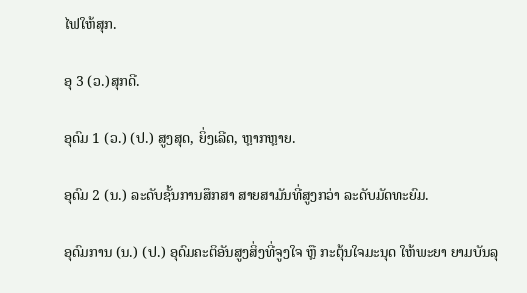ໄຟໃຫ້ສຸກ.

ອຸ 3 (ວ.)ສຸກດີ.

ອຸດົມ 1 (ວ.) (ປ.) ສູງສຸດ, ຍິ່ງເລີດ, ຫຼາກຫຼາຍ.

ອຸດົມ 2 (ນ.) ລະດັບຊັ້ນການສຶກສາ ສາຍສາມັນທີ່ສູງກວ່າ ລະດັບມັດທະຍົມ.

ອຸດົມການ (ນ.) (ປ.) ອຸດົມຄະຕິອັນສູງສິ່ງທີ່ຈູງໃຈ ຫຼື ກະຕຸ້ນໃຈມະນຸດ ໃຫ້ພະຍາ ຍາມບັນລຸ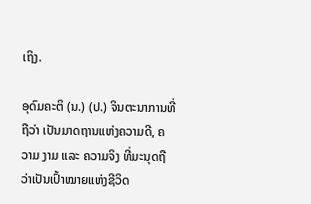ເຖິງ.

ອຸດົມຄະຕິ (ນ.) (ປ.) ຈິນຕະນາການທີ່ຖືວ່າ ເປັນມາດຖານແຫ່ງຄວາມດີ, ຄວາມ ງາມ ແລະ ຄວາມຈິງ ທີ່ມະນຸດຖືວ່າເປັນເປົ້າໝາຍແຫ່ງຊີວິດ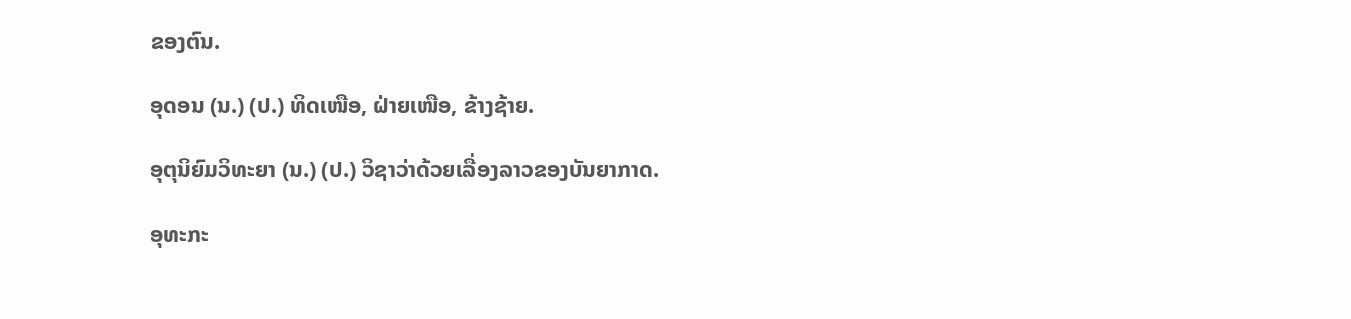ຂອງຕົນ.

ອຸດອນ (ນ.) (ປ.) ທິດເໜືອ, ຝ່າຍເໜືອ, ຂ້າງຊ້າຍ.

ອຸຕຸນິຍົມວິທະຍາ (ນ.) (ປ.) ວິຊາວ່າດ້ວຍເລື່ອງລາວຂອງບັນຍາກາດ.

ອຸທະກະ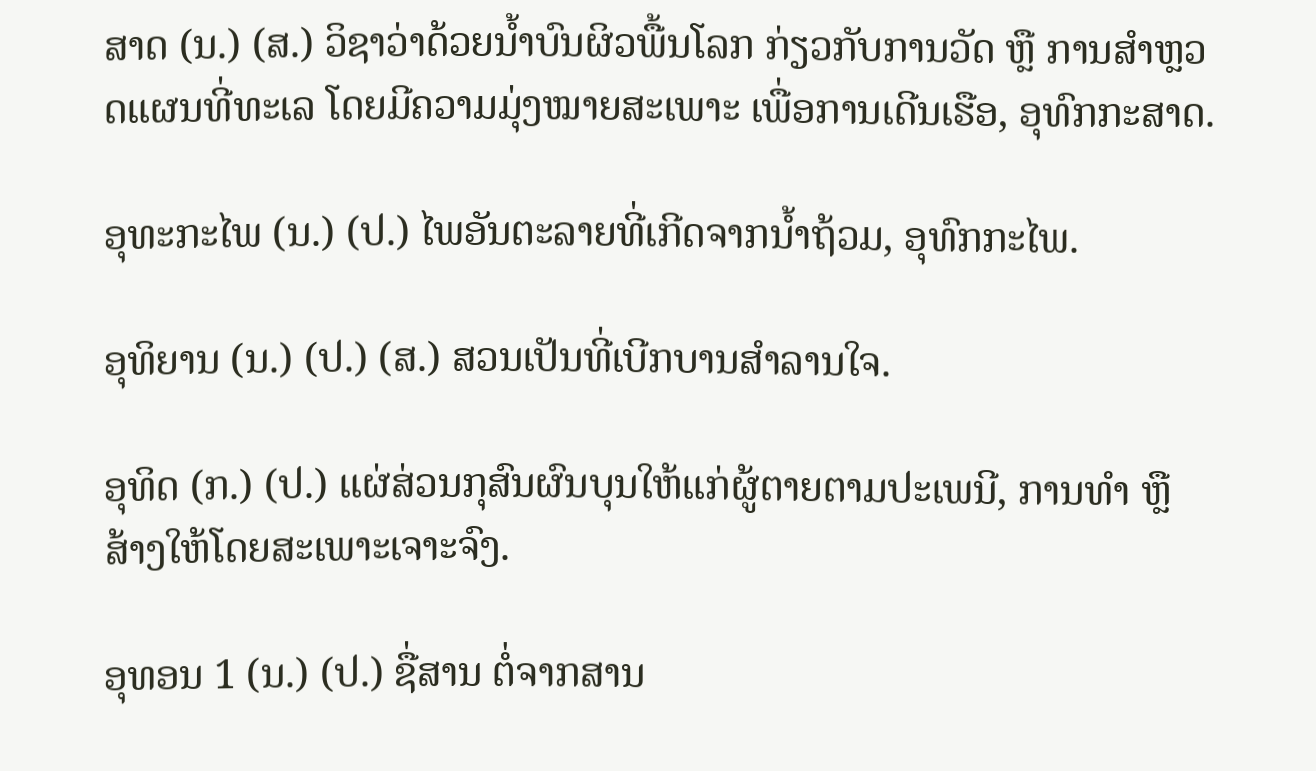ສາດ (ນ.) (ສ.) ວິຊາວ່າດ້ວຍນໍ້າບົນຜິວພື້ນໂລກ ກ່ຽວກັບການວັດ ຫຼື ການສໍາຫຼວດແຜນທີ່ທະເລ ໂດຍມີຄວາມມຸ່ງໝາຍສະເພາະ ເພື່ອການເດີນເຮືອ, ອຸທົກກະສາດ.

ອຸທະກະໄພ (ນ.) (ປ.) ໄພອັນຕະລາຍທີ່ເກີດຈາກນໍ້າຖ້ວມ, ອຸທົກກະໄພ.

ອຸທິຍານ (ນ.) (ປ.) (ສ.) ສວນເປັນທີ່ເບີກບານສໍາລານໃຈ.

ອຸທິດ (ກ.) (ປ.) ແຜ່ສ່ວນກຸສົນຜົນບຸນໃຫ້ແກ່ຜູ້ຕາຍຕາມປະເພນີ, ການທໍາ ຫຼື ສ້າງໃຫ້ໂດຍສະເພາະເຈາະຈົງ.

ອຸທອນ 1 (ນ.) (ປ.) ຊື່ສານ ຕໍ່ຈາກສານ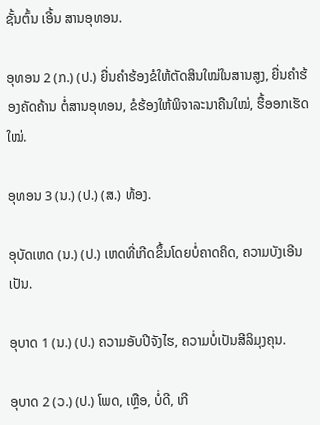ຊັ້ນຕົ້ນ ເອີ້ນ ສານອຸທອນ.

ອຸທອນ 2 (ກ.) (ປ.) ຍື່ນຄໍາຮ້ອງຂໍໃຫ້ຕັດສິນໃໝ່ໃນສານສູງ, ຍື່ນຄໍາຮ້ອງຄັດຄ້ານ ຕໍ່ສານອຸທອນ, ຂໍຮ້ອງໃຫ້ພິຈາລະນາຄືນໃໝ່, ຮື້ອອກເຮັດໃໝ່.

ອຸທອນ 3 (ນ.) (ປ.) (ສ.) ທ້ອງ.

ອຸບັດເຫດ (ນ.) (ປ.) ເຫດທີ່ເກີດຂຶ້ນໂດຍບໍ່ຄາດຄິດ, ຄວາມບັງເອີນເປັນ.

ອຸບາດ 1 (ນ.) (ປ.) ຄວາມອັບປີຈັງໄຮ, ຄວາມບໍ່ເປັນສີລິມຸງຄຸນ.

ອຸບາດ 2 (ວ.) (ປ.) ໂພດ, ເຫຼືອ, ບໍ່ດີ, ເກີ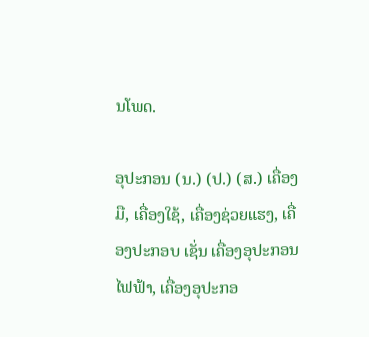ນໂພດ.

ອຸປະກອນ (ນ.) (ປ.) (ສ.) ເຄື່ອງມື, ເຄື່ອງໃຊ້, ເຄື່ອງຊ່ວຍແຮງ, ເຄື່ອງປະກອບ ເຊັ່ນ ເຄື່ອງອຸປະກອນໄຟຟ້າ, ເຄື່ອງອຸປະກອ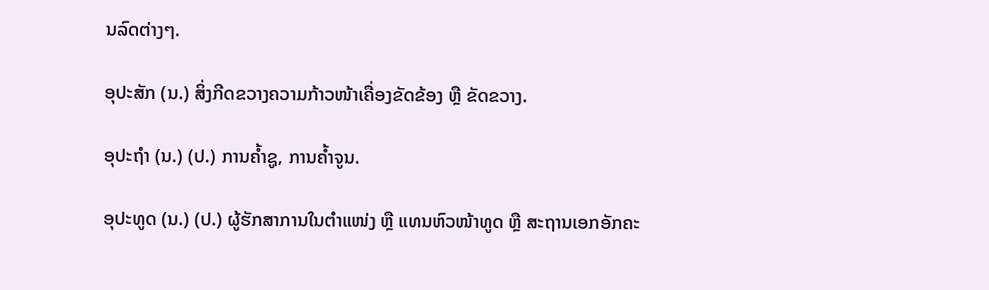ນລົດຕ່າງໆ.

ອຸປະສັກ (ນ.) ສິ່ງກີດຂວາງຄວາມກ້າວໜ້າເຄື່ອງຂັດຂ້ອງ ຫຼື ຂັດຂວາງ.

ອຸປະຖຳ (ນ.) (ປ.) ການຄ້ຳຊູ, ການຄ້ຳຈູນ.

ອຸປະທູດ (ນ.) (ປ.) ຜູ້ຮັກສາການໃນຕໍາແໜ່ງ ຫຼື ແທນຫົວໜ້າທູດ ຫຼື ສະຖານເອກອັກຄະ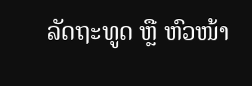ລັດຖະທູດ ຫຼື ຫົວໜ້າ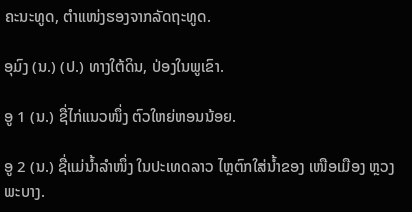ຄະນະທູດ, ຕໍາແໜ່ງຮອງຈາກລັດຖະທູດ.

ອຸມົງ (ນ.) (ປ.) ທາງໃຕ້ດິນ, ປ່ອງໃນພູເຂົາ.

ອູ 1 (ນ.) ຊື່ໄກ່ແນວໜຶ່ງ ຕົວໃຫຍ່ຫອນນ້ອຍ.

ອູ 2 (ນ.) ຊື່ແມ່ນໍ້າລໍາໜຶ່ງ ໃນປະເທດລາວ ໄຫຼຕົກໃສ່ນໍ້າຂອງ ເໜືອເມືອງ ຫຼວງພະບາງ.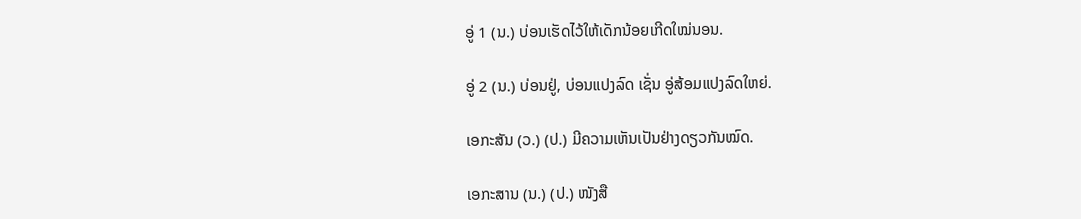ອູ່ 1 (ນ.) ບ່ອນເຮັດໄວ້ໃຫ້ເດັກນ້ອຍເກີດໃໝ່ນອນ.

ອູ່ 2 (ນ.) ບ່ອນຢູ່, ບ່ອນແປງລົດ ເຊັ່ນ ອູ່ສ້ອມແປງລົດໃຫຍ່.

ເອກະສັນ (ວ.) (ປ.) ມີຄວາມເຫັນເປັນຢ່າງດຽວກັນໝົດ.

ເອກະສານ (ນ.) (ປ.) ໜັງສື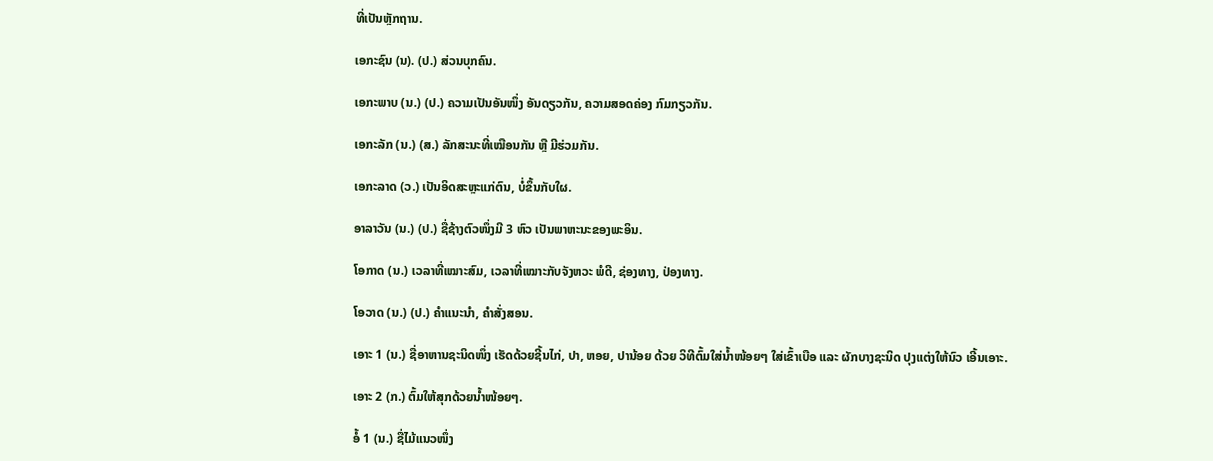ທີ່ເປັນຫຼັກຖານ.

ເອກະຊົນ (ນ). (ປ.) ສ່ວນບຸກຄົນ.

ເອກະພາບ (ນ.) (ປ.) ຄວາມເປັນອັນໜຶ່ງ ອັນດຽວກັນ, ຄວາມສອດຄ່ອງ ກົມກຽວກັນ.

ເອກະລັກ (ນ.) (ສ.) ລັກສະນະທີ່ເໝືອນກັນ ຫຼື ມີຮ່ວມກັນ.

ເອກະລາດ (ວ.) ເປັນອິດສະຫຼະແກ່ຕົນ, ບໍ່ຂຶ້ນກັບໃຜ.

ອາລາວັນ (ນ.) (ປ.) ຊື່ຊ້າງຕົວໜຶ່ງມີ 3 ຫົວ ເປັນພາຫະນະຂອງພະອິນ.

ໂອກາດ (ນ.) ເວລາທີ່ເໝາະສົມ, ເວລາທີ່ເໝາະກັບຈັງຫວະ ພໍດີ, ຊ່ອງທາງ, ປ່ອງທາງ.

ໂອວາດ (ນ.) (ປ.) ຄໍາແນະນໍາ, ຄໍາສັ່ງສອນ.

ເອາະ 1 (ນ.) ຊື່ອາຫານຊະນິດໜຶ່ງ ເຮັດດ້ວຍຊີ້ນໄກ່, ປາ, ຫອຍ, ປານ້ອຍ ດ້ວຍ ວິທີຕົ້ມໃສ່ນໍ້າໜ້ອຍໆ ໃສ່ເຂົ້າເບືອ ແລະ ຜັກບາງຊະນິດ ປຸງແຕ່ງໃຫ້ນົວ ເອີ້ນເອາະ.

ເອາະ 2 (ກ.) ຕົ້ມໃຫ້ສຸກດ້ວຍນໍ້າໜ້ອຍໆ.

ອໍ້ 1 (ນ.) ຊື່ໄມ້ແນວໜຶ່ງ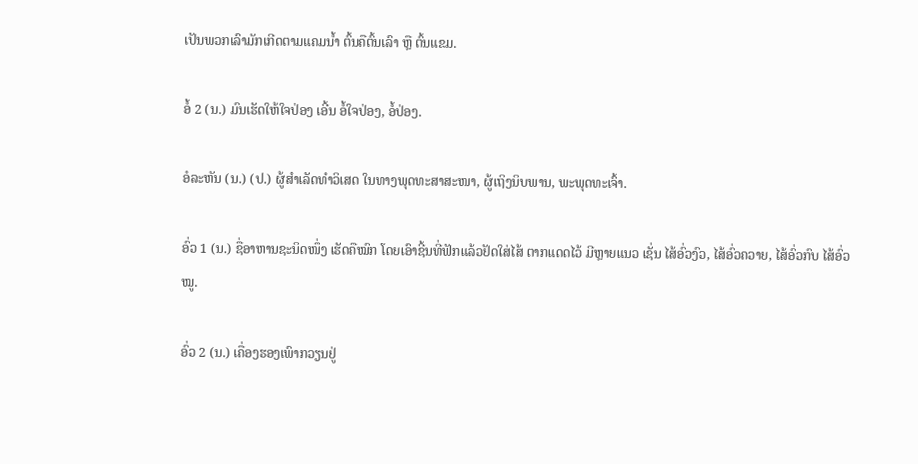ເປັນພວກເລົາມັກເກີດຕາມແຄມນໍ້າ ຕົ້ນຄືຕົ້ນເລົາ ຫຼື ຕົ້ນແຂມ.

ອໍ້ 2 (ນ.) ມົນເຮັດໃຫ້ໃຈປ່ອງ ເອີ້ນ ອໍ້ໃຈປ່ອງ, ອໍ້ປ່ອງ.

ອໍລະຫັນ (ນ.) (ປ.) ຜູ້ສໍາເລັດທໍາວິເສດ ໃນທາງພຸດທະສາສະໜາ, ຜູ້ເຖິງນິບພານ, ພະພຸດທະເຈົ້າ.

ອົ່ວ 1 (ນ.) ຊື່ອາຫານຊະນິດໜຶ່ງ ເຮັດຄືໝົກ ໂດຍເອົາຊີ້ນທີ່ຟັກແລ້ວຢັດໃສ່ໄສ້ ຕາກແດດໄວ້ ມີຫຼາຍແນວ ເຊັ່ນ ໄສ້ອົ່ວງົວ, ໄສ້ອົ່ວຄວາຍ, ໄສ້ອົ່ວກົບ ໄສ້ອົ່ວໝູ.

ອົ່ວ 2 (ນ.) ເຄື່ອງຮອງເພົາກວຽນຢູ່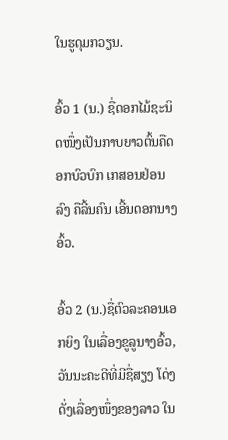ໃນຮູດຸມກວຽນ.

ອົ້ວ 1 (ນ.) ຊື່ດອກໄມ້ຊະນິດໜຶ່ງເປັນກາບຍາວຕົ້ນຄືດອກບົວບົກ ເກສອນຢ່ອນລົງ ຄືລີ້ນຄົນ ເອີ້ນດອກນາງອົ້ວ.

ອົ້ວ 2 (ນ.)ຊື່ຕົວລະຄອນເອກຍິງ ໃນເລື່ອງຂູລູນາງອົ້ວ, ວັນນະຄະດີທີ່ມີຊື່ສຽງ ໂດ່ງ ດັ່ງເລື່ອງໜຶ່ງຂອງລາວ ໃນ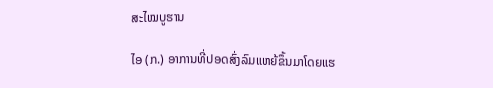ສະໄໝບູຮານ

ໄອ (ກ.) ອາການທີ່ປອດສົ່ງລົມແຫຍ້ຂຶ້ນມາໂດຍແຮ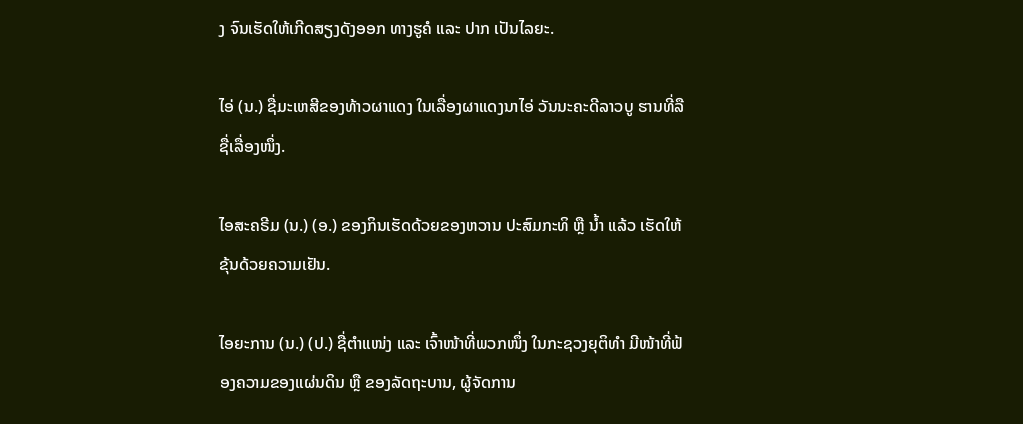ງ ຈົນເຮັດໃຫ້ເກີດສຽງດັງອອກ ທາງຮູຄໍ ແລະ ປາກ ເປັນໄລຍະ.

ໄອ່ (ນ.) ຊື່ມະເຫສີຂອງທ້າວຜາແດງ ໃນເລື່ອງຜາແດງນາໄອ່ ວັນນະຄະດີລາວບູ ຮານທີ່ລືຊື່ເລື່ອງໜຶ່ງ.

ໄອສະຄຣີມ (ນ.) (ອ.) ຂອງກິນເຮັດດ້ວຍຂອງຫວານ ປະສົມກະທິ ຫຼື ນໍ້າ ແລ້ວ ເຮັດໃຫ້ຂຸ້ນດ້ວຍຄວາມເຢັນ.

ໄອຍະການ (ນ.) (ປ.) ຊື່ຕໍາແໜ່ງ ແລະ ເຈົ້າໜ້າທີ່ພວກໜຶ່ງ ໃນກະຊວງຍຸຕິທໍາ ມີໜ້າທີ່ຟ້ອງຄວາມຂອງແຜ່ນດິນ ຫຼື ຂອງລັດຖະບານ, ຜູ້ຈັດການ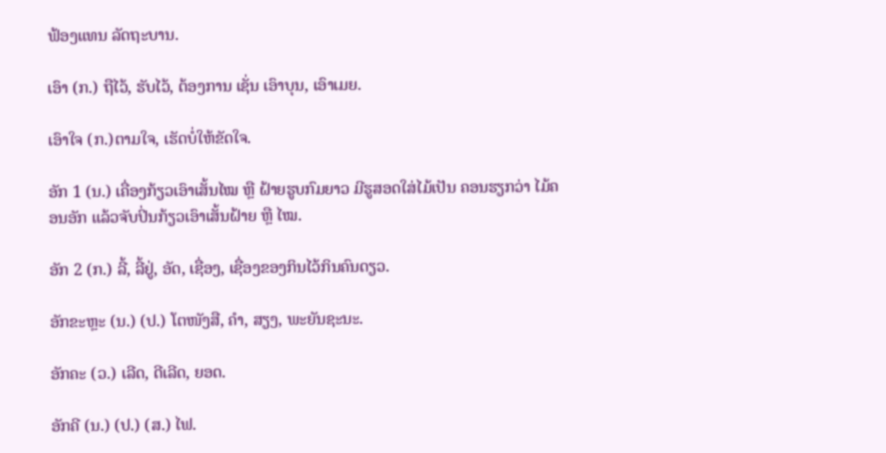ຟ້ອງແທນ ລັດຖະບານ.

ເອົາ (ກ.) ຖືໄວ້, ຮັບໄວ້, ຕ້ອງການ ເຊັ່ນ ເອົາບຸນ, ເອົາເມຍ.

ເອົາໃຈ (ກ.)ຕາມໃຈ, ເຮັດບໍ່ໃຫ້ຂັດໃຈ.

ອັກ 1 (ນ.) ເຄື່ອງກ້ຽວເອົາເສັ້ນໄໝ ຫຼື ຝ້າຍຮູບກົມຍາວ ມີຮູສອດໃສ່ໄມ້ເປັນ ຄອນຮຽກວ່າ ໄມ້ຄອນອັກ ແລ້ວຈັບປິ່ນກ້ຽວເອົາເສັ້ນຝ້າຍ ຫຼື ໄໝ.

ອັກ 2 (ກ.) ລີ້, ລີ້ຢູ່, ອັດ, ເຊື່ອງ, ເຊື່ອງຂອງກິນໄວ້ກິນຄົນດຽວ.

ອັກຂະຫຼະ (ນ.) (ປ.) ໂຕໜັງສື, ຄຳ, ສຽງ, ພະຍັນຊະນະ.

ອັກຄະ (ວ.) ເລີດ, ດີເລີດ, ຍອດ.

ອັກຄີ (ນ.) (ປ.) (ສ.) ໄຟ.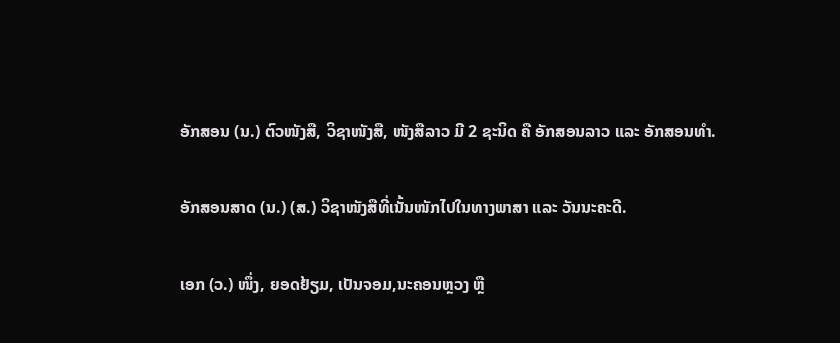ອັກສອນ (ນ.) ຕົວໜັງສື, ວິຊາໜັງສື, ໜັງສືລາວ ມີ 2 ຊະນິດ ຄື ອັກສອນລາວ ແລະ ອັກສອນທໍາ.

ອັກສອນສາດ (ນ.) (ສ.) ວິຊາໜັງສືທີ່ເນັ້ນໜັກໄປໃນທາງພາສາ ແລະ ວັນນະຄະດີ.

ເອກ (ວ.) ໜຶ່ງ, ຍອດຢ້ຽມ, ເປັນຈອມ,ນະຄອນຫຼວງ ຫຼື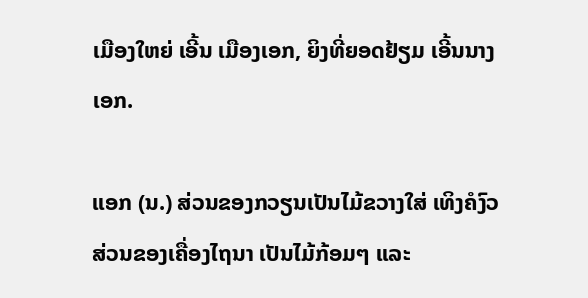ເມືອງໃຫຍ່ ເອີ້ນ ເມືອງເອກ, ຍິງທີ່ຍອດຢ້ຽມ ເອີ້ນນາງເອກ.

ແອກ (ນ.) ສ່ວນຂອງກວຽນເປັນໄມ້ຂວາງໃສ່ ເທິງຄໍງົວ ສ່ວນຂອງເຄື່ອງໄຖນາ ເປັນໄມ້ກ້ອມໆ ແລະ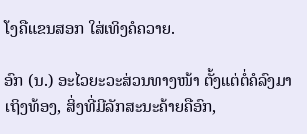ໂງຄືແຂນສອກ ໃສ່ເທິງຄໍຄວາຍ.

ອົກ (ນ.) ອະໄວຍະວະສ່ວນທາງໜ້າ ຕັ້ງແຕ່ຕໍ່ຄໍລົງມາເຖິງທ້ອງ, ສິ່ງທີ່ມີລັກສະນະຄ້າຍຄືອົກ,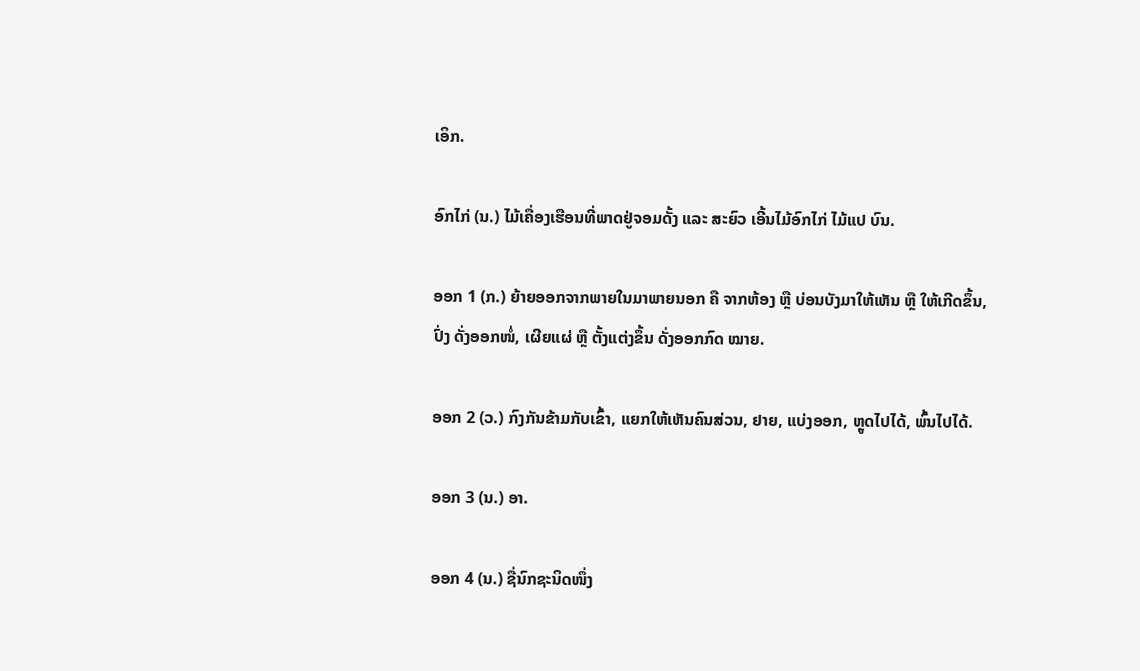ເອິກ.

ອົກໄກ່ (ນ.) ໄມ້ເຄື່ອງເຮືອນທີ່ພາດຢູ່ຈອມດັ້ງ ແລະ ສະຍົວ ເອີ້ນໄມ້ອົກໄກ່ ໄມ້ແປ ບົນ.

ອອກ 1 (ກ.) ຍ້າຍອອກຈາກພາຍໃນມາພາຍນອກ ຄື ຈາກຫ້ອງ ຫຼື ບ່ອນບັງມາໃຫ້ເຫັນ ຫຼື ໃຫ້ເກີດຂຶ້ນ, ປົ່ງ ດັ່ງອອກໜໍ່, ເຜີຍແຜ່ ຫຼື ຕັ້ງແຕ່ງຂຶ້ນ ດັ່ງອອກກົດ ໝາຍ.

ອອກ 2 (ວ.) ກົງກັນຂ້າມກັບເຂົ້າ, ແຍກໃຫ້ເຫັນຄົນສ່ວນ, ຢາຍ, ແບ່ງອອກ, ຫຼູດໄປໄດ້, ພົ້ນໄປໄດ້.

ອອກ 3 (ນ.) ອາ.

ອອກ 4 (ນ.) ຊື່ນົກຊະນິດໜຶ່ງ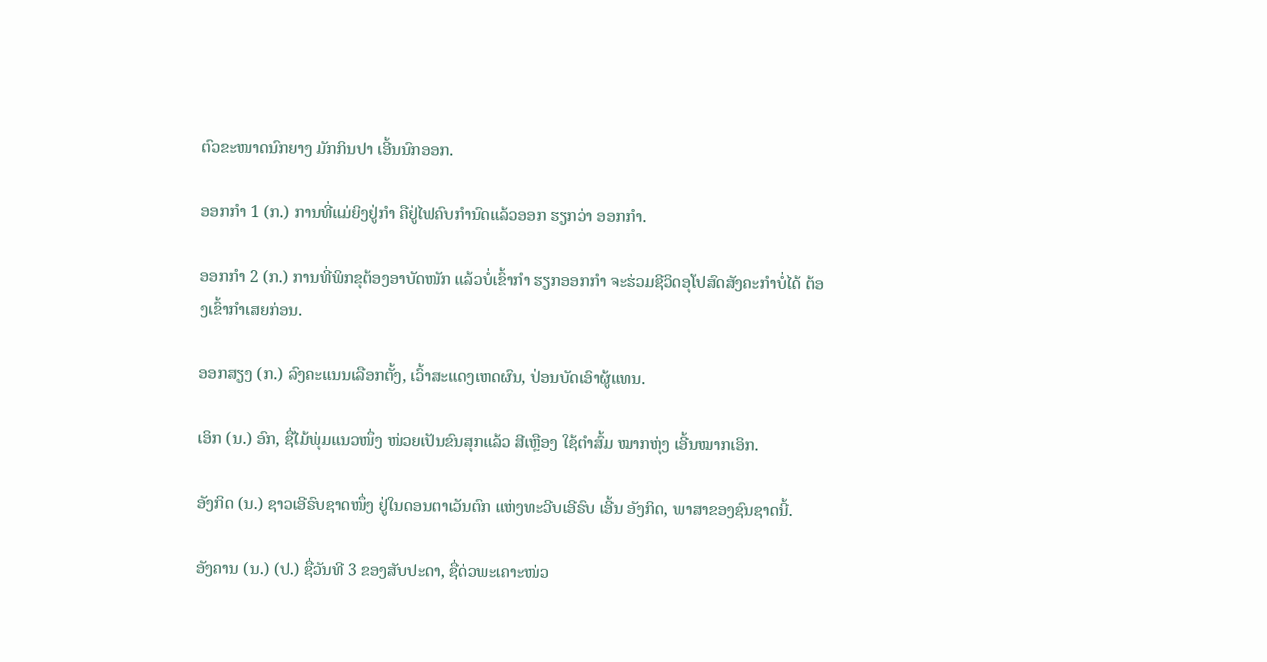ຕົວຂະໜາດນົກຍາງ ມັກກິນປາ ເອີ້ນນົກອອກ.

ອອກກໍາ 1 (ກ.) ການທີ່ແມ່ຍິງຢູ່ກໍາ ຄືຢູ່ໄຟຄົບກໍານົດແລ້ວອອກ ຮຽກວ່າ ອອກກໍາ.

ອອກກໍາ 2 (ກ.) ການທີ່ພິກຂຸຕ້ອງອາບັດໜັກ ແລ້ວບໍ່ເຂົ້າກໍາ ຮຽກອອກກໍາ ຈະຮ່ວມຊີວິດອຸໂປສົດສັງຄະກໍາບໍ່ໄດ້ ຕ້ອງເຂົ້າກໍາເສຍກ່ອນ.

ອອກສຽງ (ກ.) ລົງຄະແນນເລືອກຕັ້ງ, ເວົ້າສະແດງເຫດຜົນ, ປ່ອນບັດເອົາຜູ້ແທນ.

ເອິກ (ນ.) ອົກ, ຊື່ໄມ້ພຸ່ມແນວໜຶ່ງ ໜ່ວຍເປັນຂົນສຸກແລ້ວ ສີເຫຼືອງ ໃຊ້ຕໍາສົ້ມ ໝາກຫຸ່ງ ເອີ້ນໝາກເອິກ.

ອັງກິດ (ນ.) ຊາວເອີຣົບຊາດໜຶ່ງ ຢູ່ໃນດອນຕາເວັນຕົກ ແຫ່ງທະວີບເອີຣົບ ເອີ້ນ ອັງກິດ, ພາສາຂອງຊົນຊາດນີ້.

ອັງຄານ (ນ.) (ປ.) ຊື່ວັນທີ 3 ຂອງສັບປະດາ, ຊື່ດ່ວພະເຄາະໜ່ວ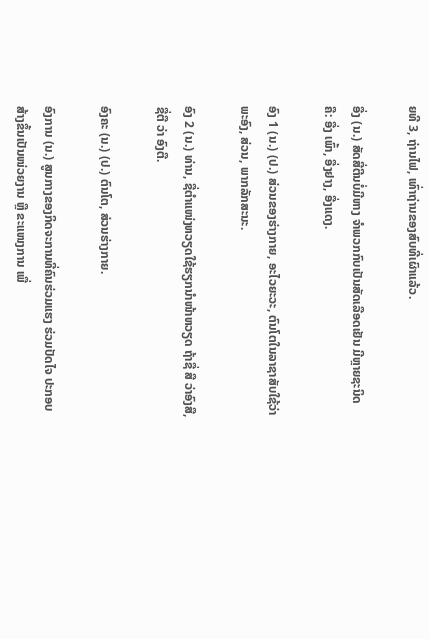ຍທີ 3, ຖ່ານໄຟ, ເທົ່າຖ່ານຂອງສົບທີ່ເຜົາແລ້ວ.

ອື່ງ (ນ.) ສັດສີ່ຕີນບໍ່ມີຫາງ ຈໍາພວກກົບເປັນສັດເລືອດເຢັນ ມີຫຼາຍຊະນິດ ຄື: ອື່ງ ເພົ້າ, ອື່ງຢາງ, ອື່ງແດງ.

ອົງ 1 (ນ.) (ປ.) ສ່ວນຂອງຮ່າງກາຍ, ອະໄວຍະວະ, ຕົນໂຕໃນລາຊາສັບໃຊ້ວ່າ ພະອົງ, ສ່ວນ, ພາກລັກສະນະ.

ອົງ 2 (ນ.) ທ່ານ, ຊື່ຕໍາແໜ່ງຫວຽດໃຊ້ຮຽກນໍາໜ້າຫວຽດ ຖ້າຊື່ ສື ວ່າອົງສື, ຊື່ຕື ວ່າ ອົງຕື.

ອົງຄະ (ນ.) (ປ.) ຕົນໂຕ, ສ່ວນຮ່າງກາຍ.

ອົງການ (ນ.) ສູນກາງຂອງກິດຈະການທີ່ຄົນຮ່ວມແຮງ ຮ່ວມປັດໄຈ ປະກອບສ້າງຂຶ້ນເປັນໜ່ວຍງານ ຫຼື ຂະແໜງການ ເພື່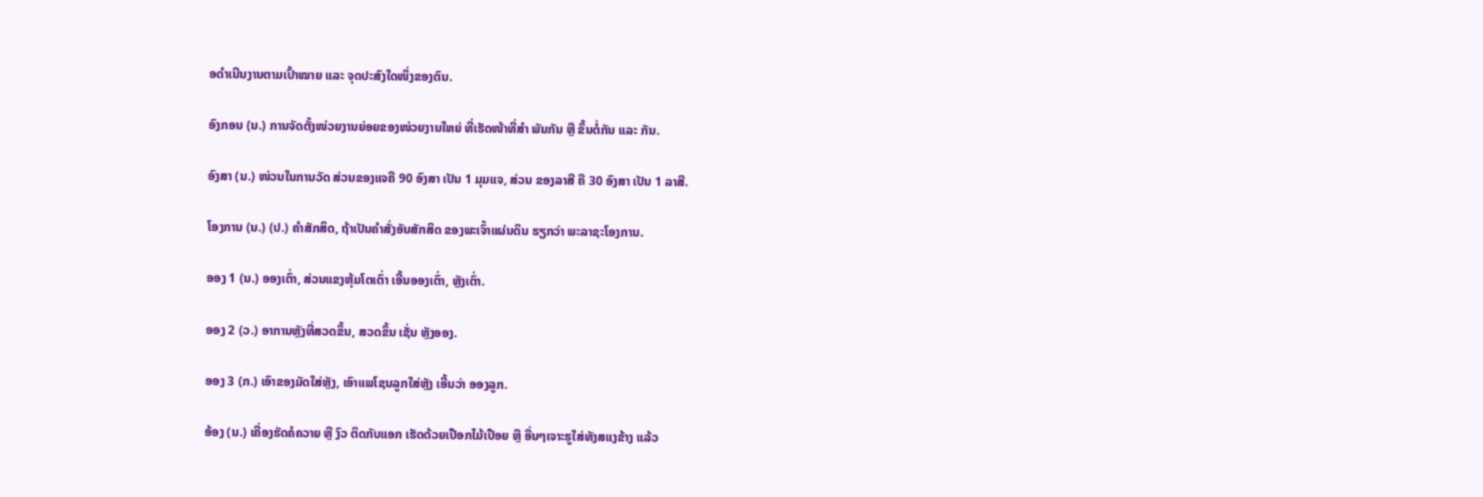ອດໍາເນີນງານຕາມເປົ້າໝາຍ ແລະ ຈຸດປະສົງໃດໜຶ່ງຂອງຕົນ.

ອົງກອນ (ນ.) ການຈັດຕັ້ງໜ່ວຍງານຍ່ອຍຂອງໜ່ວຍງານໃຫຍ່ ທີ່ເຮັດໜ້າທີ່ສໍາ ພັນກັນ ຫຼື ຂຶ້ນຕໍ່ກັນ ແລະ ກັນ.

ອົງສາ (ນ.) ໜ່ວນໃນການວັດ ສ່ວນຂອງແຈຄື 90 ອົງສາ ເປັນ 1 ມຸມແຈ, ສ່ວນ ຂອງລາສີ ຄື 30 ອົງສາ ເປັນ 1 ລາສີ.

ໂອງການ (ນ.) (ປ.) ຄໍາສັກສິດ, ຖ້າເປັນຄໍາສັ່ງອັນສັກສິດ ຂອງພະເຈົ້າແຜ່ນດິນ ຮຽກວ່າ ພະລາຊະໂອງການ.

ອອງ 1 (ນ.) ອອງເຕົ່າ, ສ່ວນແຂງຫຸ້ມໂຕເຕົ່າ ເອີ້ນອອງເຕົ່າ, ຫຼັງເຕົ່າ.

ອອງ 2 (ວ.) ອາການຫຼັງທີ່ສວດຂຶ້ນ, ສວດຂຶ້ນ ເຊັ່ນ ຫຼັງອອງ.

ອອງ 3 (ກ.) ເອົາຂອງມັດໃສ່ຫຼັງ, ເອົາແພໂຊນລູກໃສ່ຫຼັງ ເອີ້ນວ່າ ອອງລູກ.

ອ້ອງ (ນ.) ເຄື່ອງຮັດຄໍຄວາຍ ຫຼື ງົວ ຕິດກັບແອກ ເຮັດດ້ວຍເປືອກໄມ້ເປືອຍ ຫຼື ອື່ນໆເຈາະຮູໃສ່ທັງສແງຂ້າງ ແລ້ວ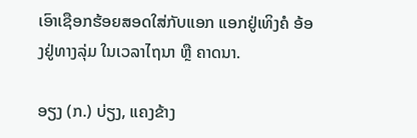ເອົາເຊືອກຮ້ອຍສອດໃສ່ກັບແອກ ແອກຢູ່ເທິງຄໍ ອ້ອງຢູ່ທາງລຸ່ມ ໃນເວລາໄຖນາ ຫຼື ຄາດນາ.

ອຽງ (ກ.) ບ່ຽງ, ແຄງຂ້າງ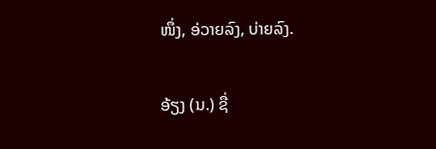ໜຶ່ງ, ອ່ວາຍລົງ, ບ່າຍລົງ.

ອ້ຽງ (ນ.) ຊື່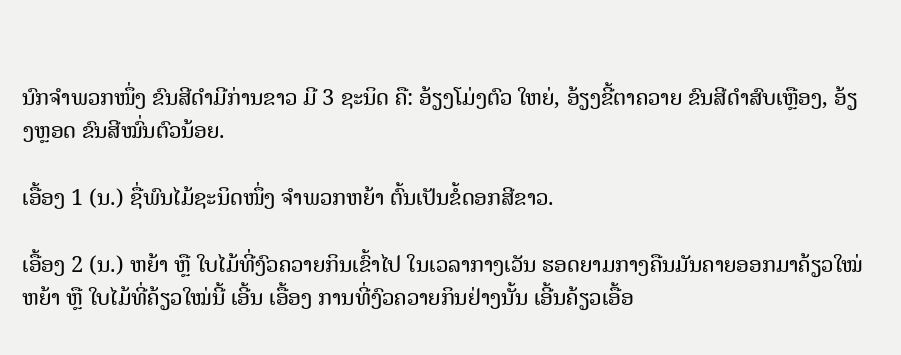ນົກຈໍາພວກໜຶ່ງ ຂົນສີດໍາມີກ່ານຂາວ ມີ 3 ຊະນິດ ຄື: ອ້ຽງໂມ່ງຕົວ ໃຫຍ່, ອ້ຽງຂີ້ຕາຄວາຍ ຂົນສີດໍາສົບເຫຼືອງ, ອ້ຽງຫຼອດ ຂົນສີໝົ່ນຕົວນ້ອຍ.

ເອື້ອງ 1 (ນ.) ຊື່ພົນໄມ້ຊະນິດໜຶ່ງ ຈໍາພວກຫຍ້າ ຕົ້ນເປັນຂໍ້ດອກສີຂາວ.

ເອື້ອງ 2 (ນ.) ຫຍ້າ ຫຼື ໃບໄມ້ທີ່ງົວຄວາຍກິນເຂົ້າໄປ ໃນເວລາກາງເວັນ ຮອດຍາມກາງຄືນມັນຄາຍອອກມາຄ້ຽວໃໝ່ ຫຍ້າ ຫຼື ໃບໄມ້ທີ່ຄ້ຽວໃໝ່ນີ້ ເອີ້ນ ເອື້ອງ ການທີ່ງົວຄວາຍກິນຢ່າງນັ້ນ ເອີ້ນຄ້ຽວເອື້ອ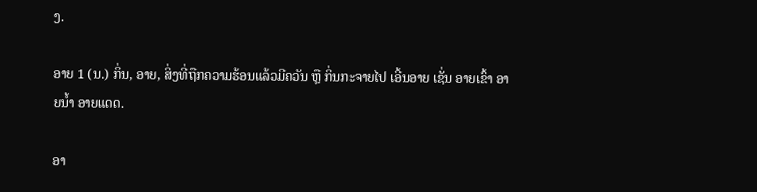ງ.

ອາຍ 1 (ນ.) ກິ່ນ, ອາຍ, ສິ່ງທີ່ຖືກຄວາມຮ້ອນແລ້ວມີຄວັນ ຫຼື ກິ່ນກະຈາຍໄປ ເອີ້ນອາຍ ເຊັ່ນ ອາຍເຂົ້າ ອາຍນໍ້າ ອາຍແດດ.

ອາ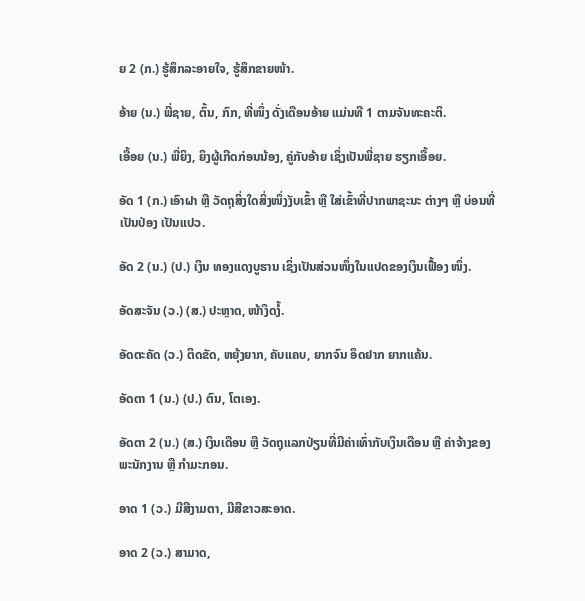ຍ 2 (ກ.) ຮູ້ສຶກລະອາຍໃຈ, ຮູ້ສຶກຂາຍໜ້າ.

ອ້າຍ (ນ.) ພີ່ຊາຍ, ຕົ້ນ, ກົກ, ທີ່ໜຶ່ງ ດັ່ງເດືອນອ້າຍ ແມ່ນທີ 1 ຕາມຈັນທະຄະຕິ.

ເອື້ອຍ (ນ.) ພີ່ຍິງ, ຍິງຜູ້ເກີດກ່ອນນ້ອງ, ຄູ່ກັບອ້າຍ ເຊິ່ງເປັນພີ່ຊາຍ ຮຽກເອື້ອຍ.

ອັດ 1 (ກ.) ເອົາຝາ ຫຼື ວັດຖຸສິ່ງໃດສິ່ງໜຶ່ງງັບເຂົ້າ ຫຼື ໃສ່ເຂົ້າທີ່ປາກພາຊະນະ ຕ່າງໆ ຫຼື ບ່ອນທີ່ເປັນປ່ອງ ເປັນແປວ.

ອັດ 2 (ນ.) (ປ.) ເງິນ ທອງແດງບູຮານ ເຊິ່ງເປັນສ່ວນໜຶ່ງໃນແປດຂອງເງິນເຟື້ອງ ໜຶ່ງ.

ອັດສະຈັນ (ວ.) (ສ.) ປະຫຼາດ, ໜ້າງຶດງໍ້.

ອັດຕະຄັດ (ວ.) ຕິດຂັດ, ຫຍຸ້ງຍາກ, ຄັບແຄບ, ຍາກຈົນ ອຶດຢາກ ຍາກແຄ້ນ.

ອັດຕາ 1 (ນ.) (ປ.) ຕົນ, ໂຕເອງ.

ອັດຕາ 2 (ນ.) (ສ.) ເງິນເດືອນ ຫຼື ວັດຖຸແລກປ່ຽນທີ່ມີຄ່າເທົ່າກັບເງິນເດືອນ ຫຼື ຄ່າຈ້າງຂອງພະນັກງານ ຫຼື ກໍາມະກອນ.

ອາດ 1 (ວ.) ມີສີງາມຕາ, ມີສີຂາວສະອາດ.

ອາດ 2 (ວ.) ສາມາດ,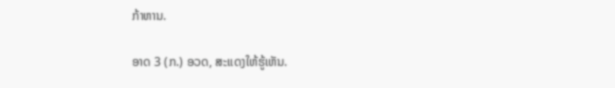ກ້າຫານ.

ອາດ 3 (ກ.) ອວດ, ສະແດງໃຫ້ຮູ້ເຫັນ.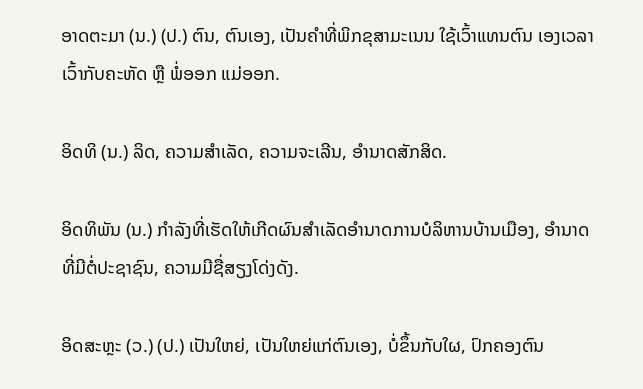ອາດຕະມາ (ນ.) (ປ.) ຕົນ, ຕົນເອງ, ເປັນຄໍາທີ່ພິກຂຸສາມະເນນ ໃຊ້ເວົ້າແທນຕົນ ເອງເວລາເວົ້າກັບຄະຫັດ ຫຼື ພໍ່ອອກ ແມ່ອອກ.

ອິດທິ (ນ.) ລິດ, ຄວາມສໍາເລັດ, ຄວາມຈະເລີນ, ອໍານາດສັກສິດ.

ອິດທິພັນ (ນ.) ກໍາລັງທີ່ເຮັດໃຫ້ເກີດຜົນສໍາເລັດອໍານາດການບໍລິຫານບ້ານເມືອງ, ອໍານາດທີ່ມີຕໍ່ປະຊາຊົນ, ຄວາມມີຊື່ສຽງໂດ່ງດັງ.

ອິດສະຫຼະ (ວ.) (ປ.) ເປັນໃຫຍ່, ເປັນໃຫຍ່ແກ່ຕົນເອງ, ບໍ່ຂຶ້ນກັບໃຜ, ປົກຄອງຕົນ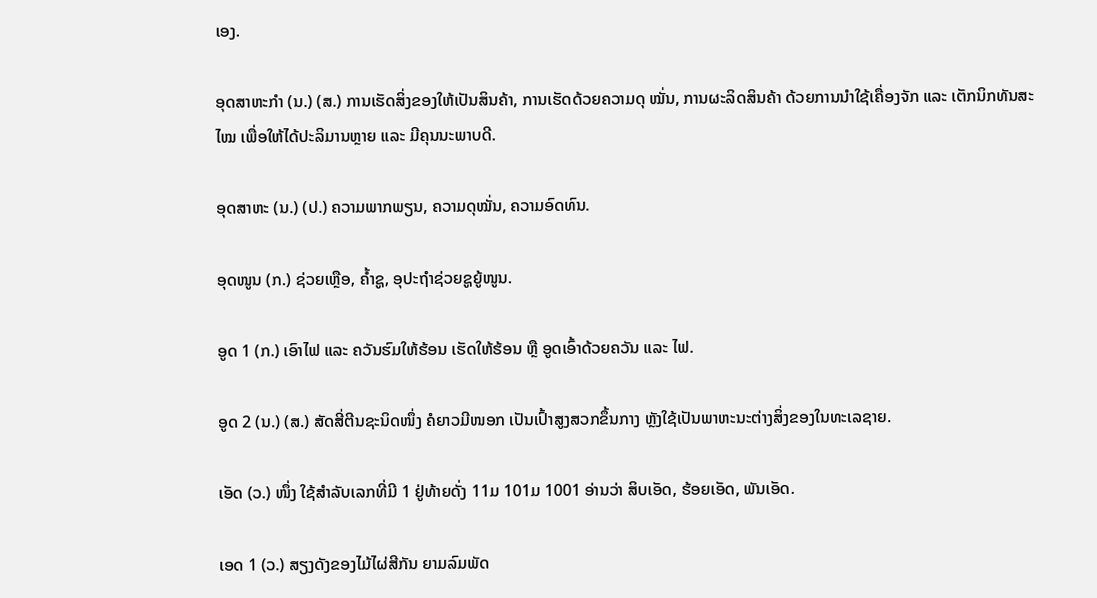ເອງ.

ອຸດສາຫະກໍາ (ນ.) (ສ.) ການເຮັດສິ່ງຂອງໃຫ້ເປັນສິນຄ້າ, ການເຮັດດ້ວຍຄວາມດຸ ໝັ່ນ, ການຜະລິດສິນຄ້າ ດ້ວຍການນໍາໃຊ້ເຄື່ອງຈັກ ແລະ ເຕັກນິກທັນສະໄໝ ເພື່ອໃຫ້ໄດ້ປະລິມານຫຼາຍ ແລະ ມີຄຸນນະພາບດີ.

ອຸດສາຫະ (ນ.) (ປ.) ຄວາມພາກພຽນ, ຄວາມດຸໝັ່ນ, ຄວາມອົດທົນ.

ອຸດໜູນ (ກ.) ຊ່ວຍເຫຼືອ, ຄ້ຳຊູ, ອຸປະຖຳຊ່ວຍຊູຍູ້ໜູນ.

ອູດ 1 (ກ.) ເອົາໄຟ ແລະ ຄວັນຮົມໃຫ້ຮ້ອນ ເຮັດໃຫ້ຮ້ອນ ຫຼື ອູດເອົ້າດ້ວຍຄວັນ ແລະ ໄຟ.

ອູດ 2 (ນ.) (ສ.) ສັດສີ່ຕີນຊະນິດໜຶ່ງ ຄໍຍາວມີໜອກ ເປັນເປົ້າສູງສວກຂຶ້ນກາງ ຫຼັງໃຊ້ເປັນພາຫະນະຕ່າງສິ່ງຂອງໃນທະເລຊາຍ.

ເອັດ (ວ.) ໜຶ່ງ ໃຊ້ສໍາລັບເລກທີ່ມີ 1 ຢູ່ທ້າຍດັ່ງ 11ມ 101ມ 1001 ອ່ານວ່າ ສິບເອັດ, ຮ້ອຍເອັດ, ພັນເອັດ.

ເອດ 1 (ວ.) ສຽງດັງຂອງໄມ້ໄຜ່ສີກັນ ຍາມລົມພັດ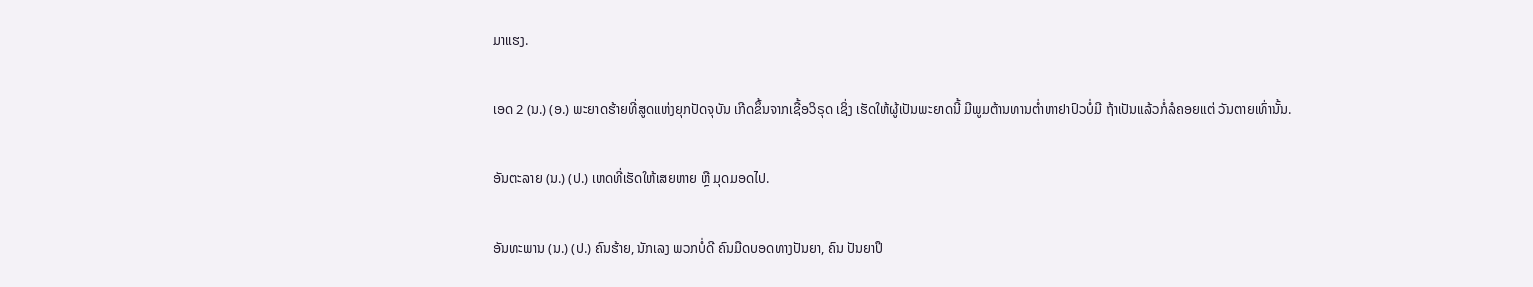ມາແຮງ.

ເອດ 2 (ນ.) (ອ.) ພະຍາດຮ້າຍທີ່ສູດແຫ່ງຍຸກປັດຈຸບັນ ເກີດຂຶ້ນຈາກເຊື້ອວິຣຸດ ເຊິ່ງ ເຮັດໃຫ້ຜູ້ເປັນພະຍາດນີ້ ມີພູມຕ້ານທານຕ່ຳຫາຢາປົວບໍ່ມີ ຖ້າເປັນແລ້ວກໍ່ລໍຄອຍແຕ່ ວັນຕາຍເທົ່ານັ້ນ.

ອັນຕະລາຍ (ນ.) (ປ.) ເຫດທີ່ເຮັດໃຫ້ເສຍຫາຍ ຫຼື ມຸດມອດໄປ.

ອັນທະພານ (ນ.) (ປ.) ຄົນຮ້າຍ, ນັກເລງ ພວກບໍ່ດີ ຄົນມືດບອດທາງປັນຍາ, ຄົນ ປັນຍາປຶ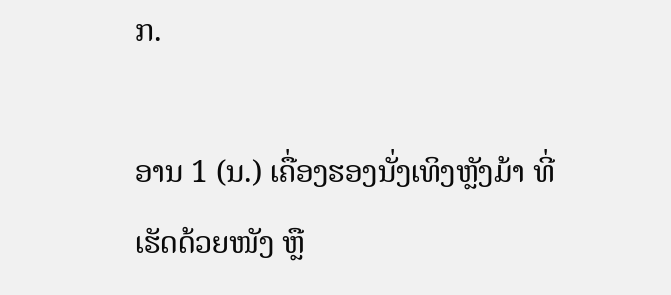ກ.

ອານ 1 (ນ.) ເຄື່ອງຮອງນັ່ງເທິງຫຼັງມ້າ ທີ່ເຮັດດ້ວຍໜັງ ຫຼື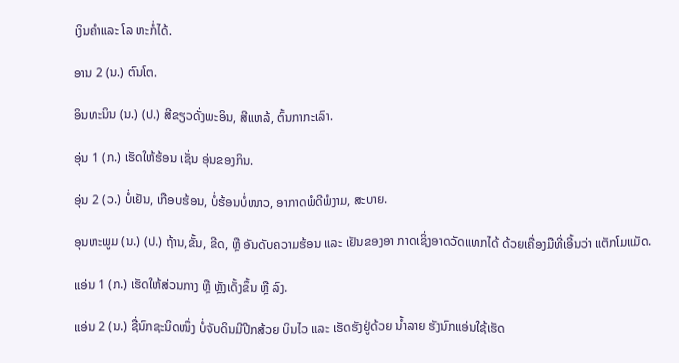ເງິນຄໍາແລະ ໂລ ຫະກໍ່ໄດ້.

ອານ 2 (ນ.) ຕົນໂຕ.

ອິນທະນິນ (ນ.) (ປ.) ສີຂຽວດັ່ງພະອິນ, ສີແຫລ້, ຕົ້ນກາກະເລົາ.

ອຸ່ນ 1 (ກ.) ເຮັດໃຫ້ຮ້ອນ ເຊັ່ນ ອຸ່ນຂອງກິນ.

ອຸ່ນ 2 (ວ.) ບໍ່ເຢັນ, ເກືອບຮ້ອນ, ບໍ່ຮ້ອນບໍ່ໜາວ, ອາກາດພໍດີພໍງາມ, ສະບາຍ.

ອຸນຫະພູມ (ນ.) (ປ.) ຖ້ານ,ຂັ້ນ, ຂີດ, ຫຼື ອັນດັບຄວາມຮ້ອນ ແລະ ເຢັນຂອງອາ ກາດເຊິ່ງອາດວັດແທກໄດ້ ດ້ວຍເຄື່ອງມືທີ່ເອີ້ນວ່າ ແຕັກໂມແມັດ.

ແອ່ນ 1 (ກ.) ເຮັດໃຫ້ສ່ວນກາງ ຫຼື ຫຼັງເດັ້ງຂຶ້ນ ຫຼື ລົງ.

ແອ່ນ 2 (ນ.) ຊື່ນົກຊະນິດໜຶ່ງ ບໍ່ຈັບດິນມີປີກສ້ວຍ ບິນໄວ ແລະ ເຮັດຮັງຢູ່ດ້ວຍ ນໍ້າລາຍ ຮັງນົກແອ່ນໃຊ້ເຮັດ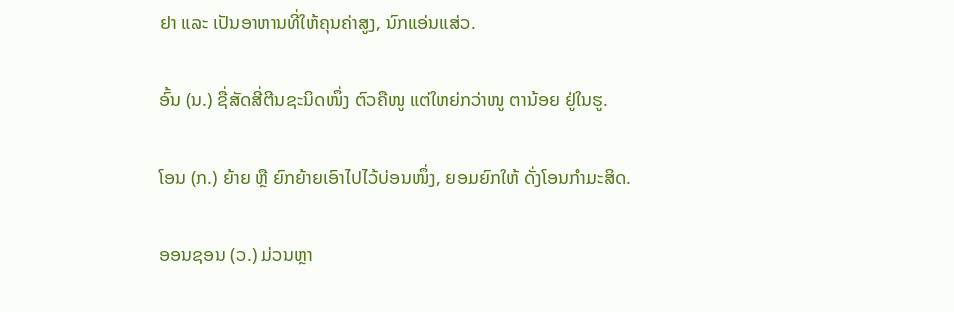ຢາ ແລະ ເປັນອາຫານທີ່ໃຫ້ຄຸນຄ່າສູງ, ນົກແອ່ນແສ່ວ.

ອົ້ນ (ນ.) ຊື່ສັດສີ່ຕີນຊະນິດໜຶ່ງ ຕົວຄືໜູ ແຕ່ໃຫຍ່ກວ່າໜູ ຕານ້ອຍ ຢູ່ໃນຮູ.

ໂອນ (ກ.) ຍ້າຍ ຫຼື ຍົກຍ້າຍເອົາໄປໄວ້ບ່ອນໜຶ່ງ, ຍອມຍົກໃຫ້ ດັ່ງໂອນກໍາມະສິດ.

ອອນຊອນ (ວ.) ມ່ວນຫຼາ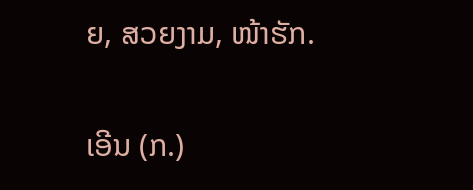ຍ, ສວຍງາມ, ໜ້າຮັກ.

ເອີນ (ກ.)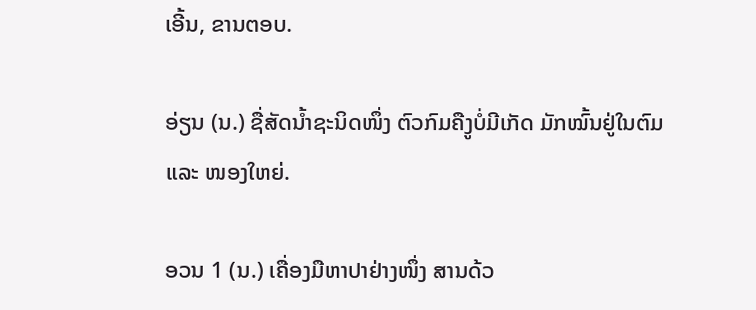ເອີ້ນ, ຂານຕອບ.

ອ່ຽນ (ນ.) ຊື່ສັດນໍ້າຊະນິດໜຶ່ງ ຕົວກົມຄືງູບໍ່ມີເກັດ ມັກໝົ້ນຢູ່ໃນຕົມ ແລະ ໜອງໃຫຍ່.

ອວນ 1 (ນ.) ເຄື່ອງມືຫາປາຢ່າງໜຶ່ງ ສານດ້ວ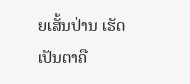ຍເສັ້ນປ່ານ ເຮັດເປັນຕາຄື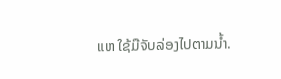ແຫ ໃຊ້ມືຈັບລ່ອງໄປຕາມນໍ້າ.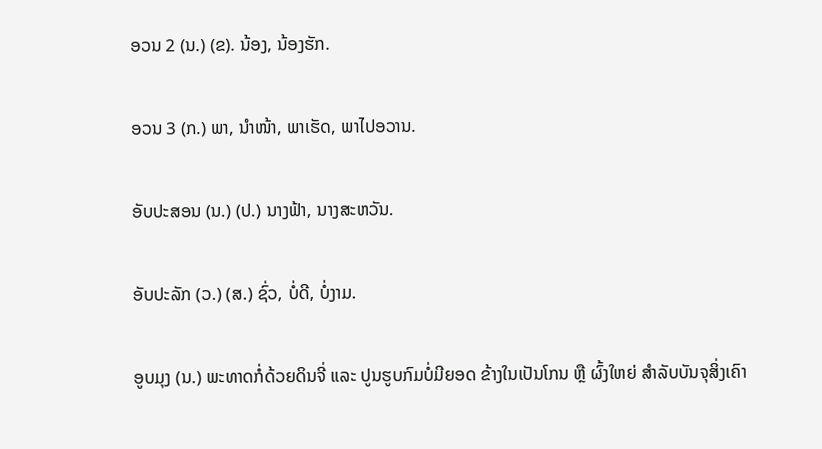ອວນ 2 (ນ.) (ຂ). ນ້ອງ, ນ້ອງຮັກ.

ອວນ 3 (ກ.) ພາ, ນໍາໜ້າ, ພາເຮັດ, ພາໄປອວານ.

ອັບປະສອນ (ນ.) (ປ.) ນາງຟ້າ, ນາງສະຫວັນ.

ອັບປະລັກ (ວ.) (ສ.) ຊົ່ວ, ບໍ່ດີ, ບໍ່ງາມ.

ອູບມຸງ (ນ.) ພະທາດກໍ່ດ້ວຍດິນຈີ່ ແລະ ປູນຮູບກົມບໍ່ມີຍອດ ຂ້າງໃນເປັນໂກນ ຫຼື ຜົ້ງໃຫຍ່ ສໍາລັບບັນຈຸສິ່ງເຄົາ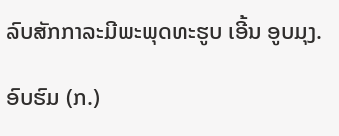ລົບສັກກາລະມີພະພຸດທະຮູບ ເອີ້ນ ອູບມຸງ.

ອົບຮົມ (ກ.)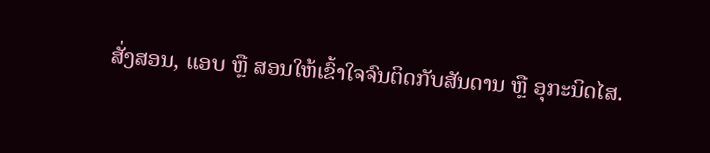ສັ່ງສອນ, ແອບ ຫຼື ສອນໃຫ້ເຂົ້າໃຈຈົນຕິດກັບສັນດານ ຫຼື ອຸກະນິດໄສ.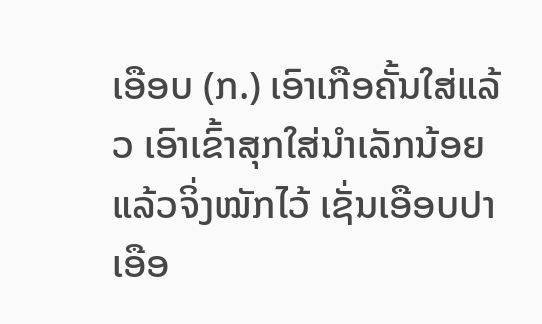ເອືອບ (ກ.) ເອົາເກືອຄັ້ນໃສ່ແລ້ວ ເອົາເຂົ້າສຸກໃສ່ນໍາເລັກນ້ອຍ ແລ້ວຈິ່ງໝັກໄວ້ ເຊັ່ນເອືອບປາ ເອືອ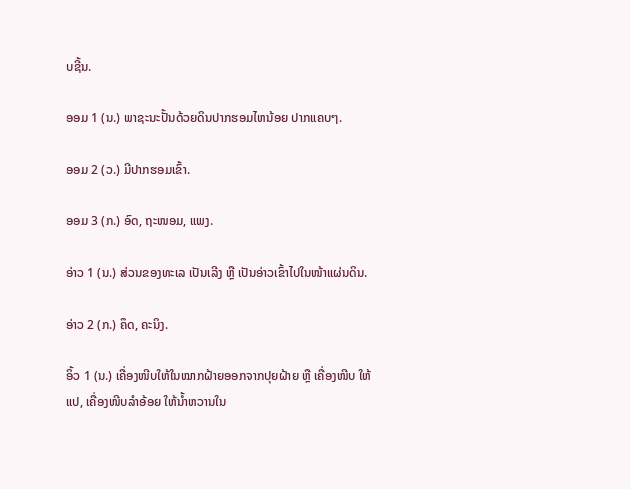ບຊີ້ນ.

ອອມ 1 (ນ.) ພາຊະນະປັ້ນດ້ວຍດິນປາກຮອມໄຫນ້ອຍ ປາກແຄບໆ.

ອອມ 2 (ວ.) ມີປາກຮອມເຂົ້າ.

ອອມ 3 (ກ.) ອົດ, ຖະໜອມ, ແພງ.

ອ່າວ 1 (ນ.) ສ່ວນຂອງທະເລ ເປັນເລີງ ຫຼື ເປັນອ່າວເຂົ້າໄປໃນໜ້າແຜ່ນດິນ.

ອ່າວ 2 (ກ.) ຄຶດ, ຄະນິງ.

ອິ້ວ 1 (ນ.) ເຄື່ອງໜີບໃຫ້ໃນໝາກຝ້າຍອອກຈາກປຸຍຝ້າຍ ຫຼື ເຄື່ອງໜີບ ໃຫ້ແປ, ເຄື່ອງໜີບລໍາອ້ອຍ ໃຫ້ນໍ້າຫວານໃນ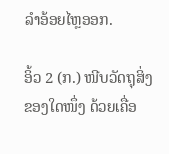ລໍາອ້ອຍໄຫຼອອກ.

ອິ້ວ 2 (ກ.) ໜີບວັດຖຸສິ່ງຂອງໃດໜຶ່ງ ດ້ວຍເຄື່ອ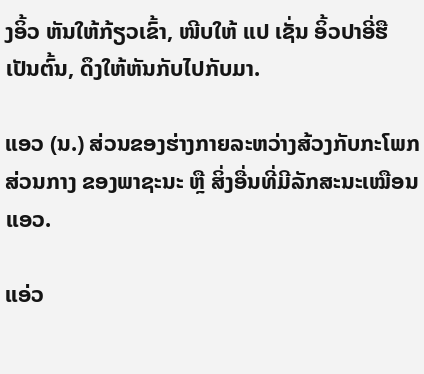ງອິ້ວ ຫັນໃຫ້ກ້ຽວເຂົ້າ, ໜີບໃຫ້ ແປ ເຊັ່ນ ອິ້ວປາອີ່ຮື ເປັນຕົ້ນ, ດຶງໃຫ້ຫັນກັບໄປກັບມາ.

ແອວ (ນ.) ສ່ວນຂອງຮ່າງກາຍລະຫວ່າງສ້ວງກັບກະໂພກສ່ວນກາງ ຂອງພາຊະນະ ຫຼື ສິ່ງອື່ນທີ່ມີລັກສະນະເໝືອນແອວ.

ແອ່ວ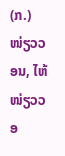(ກ.) ໜ່ຽວວອນ, ໄຫ້ໜ່ຽວວອ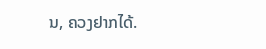ນ, ຄວງຢາກໄດ້.